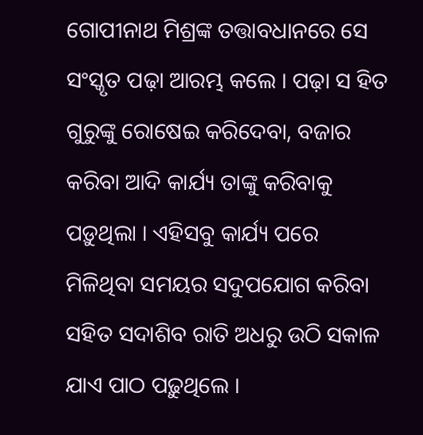ଗୋପୀନାଥ ମିଶ୍ରଙ୍କ ତତ୍ତାବଧାନରେ ସେ ସଂସ୍କୃତ ପଢ଼ା ଆରମ୍ଭ କଲେ । ପଢ଼ା ସ ହିତ ଗୁରୁଙ୍କୁ ରୋଷେଇ କରିଦେବା, ବଜାର କରିବା ଆଦି କାର୍ଯ୍ୟ ତାଙ୍କୁ କରିବାକୁ ପଡ଼ୁଥିଲା । ଏହିସବୁ କାର୍ଯ୍ୟ ପରେ ମିଳିଥିବା ସମୟର ସଦୁପଯୋଗ କରିବା ସହିତ ସଦାଶିବ ରାତି ଅଧରୁ ଉଠି ସକାଳ ଯାଏ ପାଠ ପଢ଼ୁଥିଲେ ।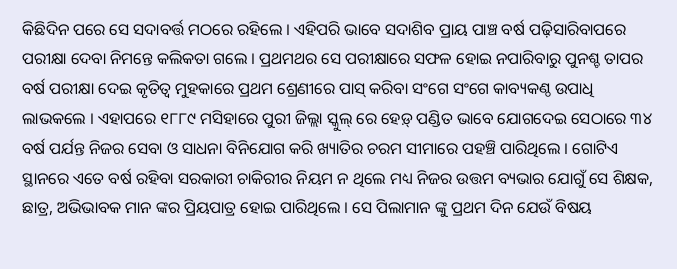କିଛିଦିନ ପରେ ସେ ସଦାବର୍ତ୍ତ ମଠରେ ରହିଲେ । ଏହିପରି ଭାବେ ସଦାଶିବ ପ୍ରାୟ ପାଞ୍ଚ ବର୍ଷ ପଢ଼ିସାରିବାପରେ ପରୀକ୍ଷା ଦେବା ନିମନ୍ତେ କଲିକତା ଗଲେ । ପ୍ରଥମଥର ସେ ପରୀକ୍ଷାରେ ସଫଳ ହୋଇ ନପାରିବାରୁ ପୁନଶ୍ଚ ତାପର ବର୍ଷ ପରୀକ୍ଷା ଦେଇ କୃତିତ୍ୱ ମୁହକାରେ ପ୍ରଥମ ଶ୍ରେଣୀରେ ପାସ୍ କରିବା ସଂଗେ ସଂଗେ କାବ୍ୟକଣ୍ଠ ଉପାଧି ଲାଭକଲେ । ଏହାପରେ ୧୮୮୯ ମସିହାରେ ପୁରୀ ଜିଲ୍ଲା ସ୍କୁଲ୍ ରେ ହେଡ଼୍ ପଣ୍ଡିତ ଭାବେ ଯୋଗଦେଇ ସେଠାରେ ୩୪ ବର୍ଷ ପର୍ଯନ୍ତ ନିଜର ସେବା ଓ ସାଧନା ବିନିଯୋଗ କରି ଖ୍ୟାତିର ଚରମ ସୀମାରେ ପହଞ୍ଚି ପାରିଥିଲେ । ଗୋଟିଏ ସ୍ଥାନରେ ଏତେ ବର୍ଷ ରହିବା ସରକାରୀ ଚାକିରୀର ନିୟମ ନ ଥିଲେ ମଧ୍ୟ ନିଜର ଉତ୍ତମ ବ୍ୟଭାର ଯୋଗୁଁ ସେ ଶିକ୍ଷକ, ଛାତ୍ର, ଅଭିଭାବକ ମାନ ଙ୍କର ପ୍ରିୟପାତ୍ର ହୋଇ ପାରିଥିଲେ । ସେ ପିଲାମାନ ଙ୍କୁ ପ୍ରଥମ ଦିନ ଯେଉଁ ବିଷୟ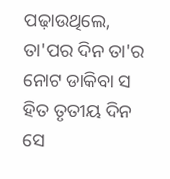ପଢ଼ାଉଥିଲେ, ତା'ପର ଦିନ ତା'ର ନୋଟ ଡାକିବା ସ ହିତ ତୃତୀୟ ଦିନ ସେ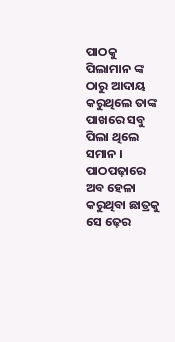ପାଠକୁ ପିଲାମାନ ଙ୍କ ଠାରୁ ଆଦାୟ କରୁଥିଲେ ତାଙ୍କ ପାଖରେ ସବୁ ପିଲା ଥିଲେ ସମାନ । ପାଠପଢ଼ାରେ ଅବ ହେଳା କରୁଥିବା ଛାତ୍ରକୁ ସେ ଢ଼େର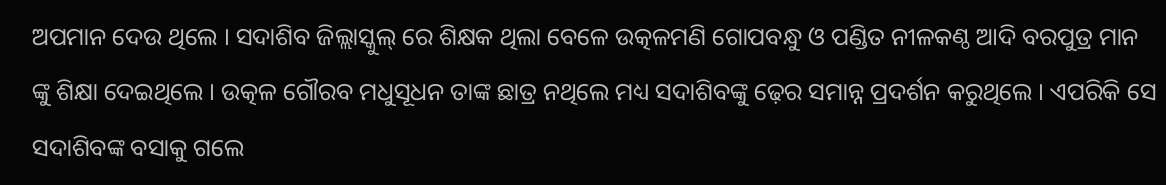ଅପମାନ ଦେଉ ଥିଲେ । ସଦାଶିବ ଜିଲ୍ଲାସ୍କୁଲ୍ ରେ ଶିକ୍ଷକ ଥିଲା ବେଳେ ଉତ୍କଳମଣି ଗୋପବନ୍ଧୁ ଓ ପଣ୍ଡିତ ନୀଳକଣ୍ଠ ଆଦି ବରପୁତ୍ର ମାନ ଙ୍କୁ ଶିକ୍ଷା ଦେଇଥିଲେ । ଉତ୍କଳ ଗୌରବ ମଧୁସୂଧନ ତାଙ୍କ ଛାତ୍ର ନଥିଲେ ମଧ୍ୟ ସଦାଶିବଙ୍କୁ ଢ଼େର ସମାନ୍ନ ପ୍ରଦର୍ଶନ କରୁଥିଲେ । ଏପରିକି ସେ ସଦାଶିବଙ୍କ ବସାକୁ ଗଲେ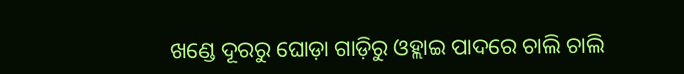ଖଣ୍ଡେ ଦୂରରୁ ଘୋଡ଼ା ଗାଡ଼ିରୁ ଓହ୍ଲାଇ ପାଦରେ ଚାଲି ଚାଲି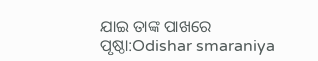ଯାଇ ତାଙ୍କ ପାଖରେ
ପୃଷ୍ଠା:Odishar smaraniya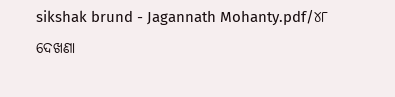sikshak brund - Jagannath Mohanty.pdf/୪୮
ଦେଖଣା